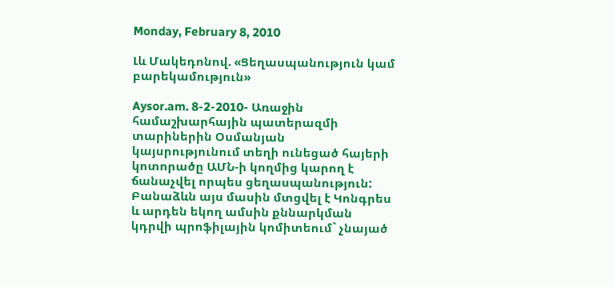Monday, February 8, 2010

Լև Մակեդոնով. «Ցեղասպանություն կամ բարեկամություն»

Aysor.am. 8-2-2010- Առաջին համաշխարհային պատերազմի տարիներին Օսմանյան կայսրությունում տեղի ունեցած հայերի կոտորածը ԱՄՆ-ի կողմից կարող է ճանաչվել որպես ցեղասպանություն: Բանաձևն այս մասին մտցվել է Կոնգրես և արդեն եկող ամսին քննարկման կդրվի պրոֆիլային կոմիտեում` չնայած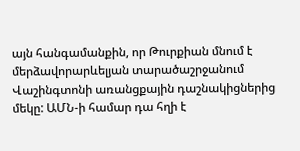այն հանգամանքին, որ Թուրքիան մնում է մերձավորարևելյան տարածաշրջանում Վաշինգտոնի առանցքային դաշնակիցներից մեկը: ԱՄՆ-ի համար դա հղի է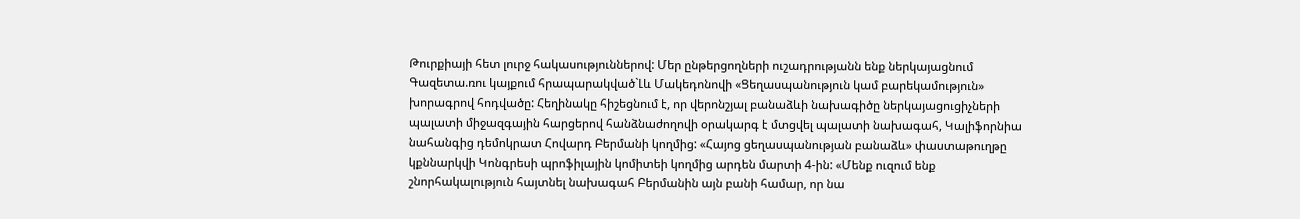Թուրքիայի հետ լուրջ հակասություններով: Մեր ընթերցողների ուշադրությանն ենք ներկայացնում Գազետա.ռու կայքում հրապարակված`Լև Մակեդոնովի «Ցեղասպանություն կամ բարեկամություն» խորագրով հոդվածը: Հեղինակը հիշեցնում է, որ վերոնշյալ բանաձևի նախագիծը ներկայացուցիչների պալատի միջազգային հարցերով հանձնաժողովի օրակարգ է մտցվել պալատի նախագահ, Կալիֆորնիա նահանգից դեմոկրատ Հովարդ Բերմանի կողմից: «Հայոց ցեղասպանության բանաձև» փաստաթուղթը կքննարկվի Կոնգրեսի պրոֆիլային կոմիտեի կողմից արդեն մարտի 4-ին: «Մենք ուզում ենք շնորհակալություն հայտնել նախագահ Բերմանին այն բանի համար, որ նա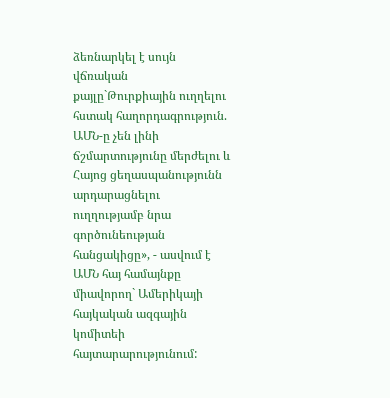ձեռնարկել է սույն վճռական քայլը`Թուրքիային ուղղելու հստակ հաղորդագրություն. ԱՄՆ-ը չեն լինի ճշմարտությունը մերժելու և Հայոց ցեղասպանությունն արդարացնելու ուղղությամբ նրա գործունեության հանցակիցը», - ասվում է ԱՄՆ հայ համայնքը միավորող` Ամերիկայի հայկական ազգային կոմիտեի հայտարարությունում: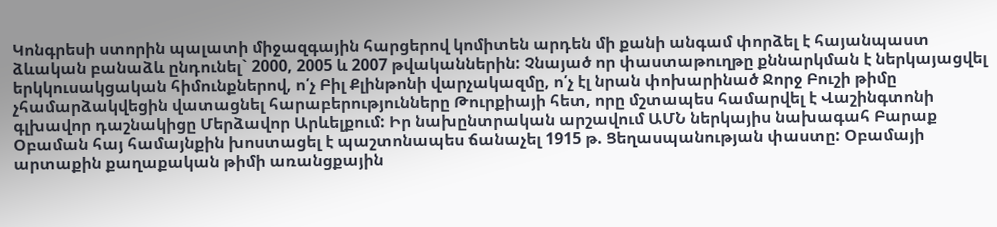Կոնգրեսի ստորին պալատի միջազգային հարցերով կոմիտեն արդեն մի քանի անգամ փորձել է հայանպաստ ձևական բանաձև ընդունել` 2000, 2005 և 2007 թվականներին: Չնայած որ փաստաթուղթը քննարկման է ներկայացվել երկկուսակցական հիմունքներով, ո՛չ Բիլ Քլինթոնի վարչակազմը, ո՛չ էլ նրան փոխարինած Ջորջ Բուշի թիմը չհամարձակվեցին վատացնել հարաբերությունները Թուրքիայի հետ, որը մշտապես համարվել է Վաշինգտոնի գլխավոր դաշնակիցը Մերձավոր Արևելքում: Իր նախընտրական արշավում ԱՄՆ ներկայիս նախագահ Բարաք Օբաման հայ համայնքին խոստացել է պաշտոնապես ճանաչել 1915 թ. Ցեղասպանության փաստը: Օբամայի արտաքին քաղաքական թիմի առանցքային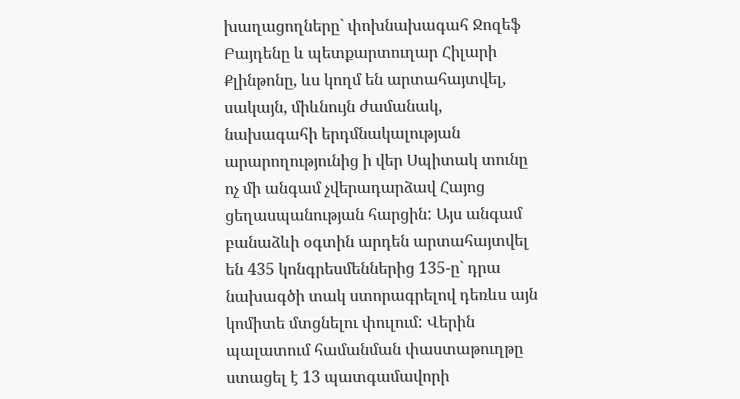խաղացողները` փոխնախագահ Ջոզեֆ Բայդենը և պետքարտուղար Հիլարի Քլինթոնը, ևս կողմ են արտահայտվել, սակայն, միևնույն ժամանակ, նախագահի երդմնակալության արարողությունից ի վեր Սպիտակ տունը ոչ մի անգամ չվերադարձավ Հայոց ցեղասպանության հարցին: Այս անգամ բանաձևի օգտին արդեն արտահայտվել են 435 կոնգրեսմեններից 135-ը` դրա նախագծի տակ ստորագրելով դեռևս այն կոմիտե մտցնելու փուլում: Վերին պալատում համանման փաստաթուղթը ստացել է 13 պատգամավորի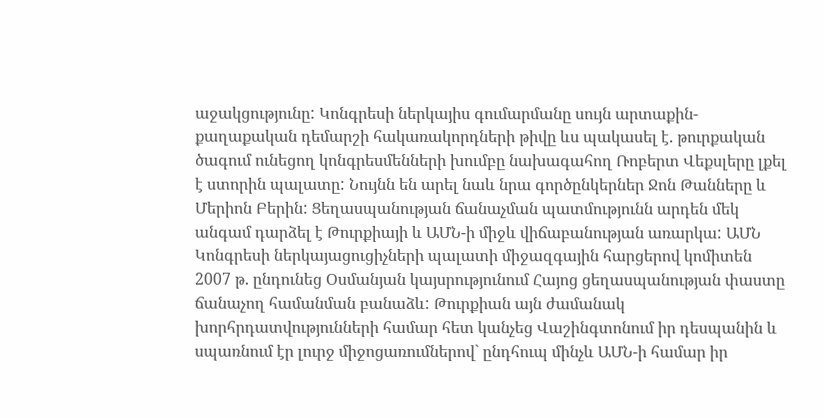աջակցությունը: Կոնգրեսի ներկայիս գումարմանը սույն արտաքին-քաղաքական դեմարշի հակառակորդների թիվը ևս պակասել է. թուրքական ծագում ունեցող կոնգրեսմենների խումբը նախագահող Ռոբերտ Վեքսլերը լքել է ստորին պալատը: Նույնն են արել նաև նրա գործընկերներ Ջոն Թանները և Մերիոն Բերին: Ցեղասպանության ճանաչման պատմությունն արդեն մեկ անգամ դարձել է Թուրքիայի և ԱՄՆ-ի միջև վիճաբանության առարկա: ԱՄՆ Կոնգրեսի ներկայացուցիչների պալատի միջազգային հարցերով կոմիտեն 2007 թ. ընդունեց Օսմանյան կայսրությունում Հայոց ցեղասպանության փաստը ճանաչող համանման բանաձև: Թուրքիան այն ժամանակ խորհրդատվությունների համար հետ կանչեց Վաշինգտոնում իր դեսպանին և սպառնում էր լուրջ միջոցառումներով` ընդհուպ մինչև ԱՄՆ-ի համար իր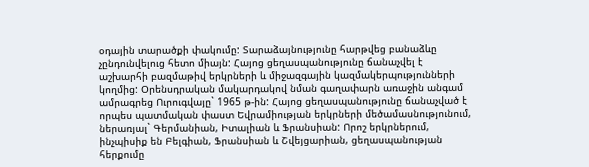օդային տարածքի փակումը: Տարաձայնությունը հարթվեց բանաձևը չընդունվելուց հետո միայն: Հայոց ցեղասպանությունը ճանաչվել է աշխարհի բազմաթիվ երկրների և միջազգային կազմակերպությունների կողմից: Օրենսդրական մակարդակով նման գաղափարն առաջին անգամ ամրագրեց Ուրուգվայը` 1965 թ-ին: Հայոց ցեղասպանությունը ճանաչված է որպես պատմական փաստ Եվրամիության երկրների մեծամասնությունում, ներառյալ` Գերմանիան, Իտալիան և Ֆրանսիան: Որոշ երկրներում, ինչպիսիք են Բելգիան, Ֆրանսիան և Շվեյցարիան, ցեղասպանության հերքումը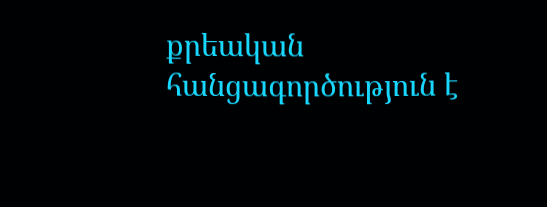քրեական հանցագործություն է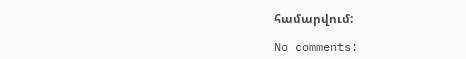համարվում:

No comments: